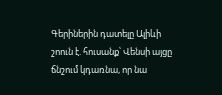Գերիներին դատելը Ալիևի շոուն է. հուսանք՝ Վենսի այցը ճնշում կդառնա, որ նա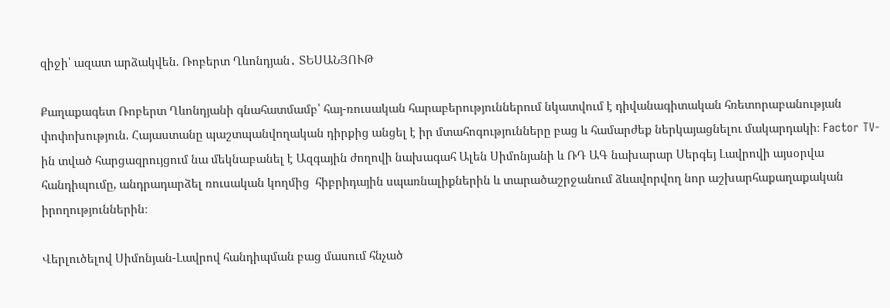զիջի՝ ազատ արձակվեն. Ռոբերտ Ղևոնդյան․ ՏԵՍԱՆՅՈՒԹ

Քաղաքագետ Ռոբերտ Ղևոնդյանի գնահատմամբ՝ հայ-ռուսական հարաբերություններում նկատվում է դիվանագիտական հռետորաբանության փոփոխություն. Հայաստանը պաշտպանվողական դիրքից անցել է իր մտահոգությունները բաց և համարժեք ներկայացնելու մակարդակի։ Factor TV-ին տված հարցազրույցում նա մեկնաբանել է Ազգային ժողովի նախագահ Ալեն Սիմոնյանի և ՌԴ ԱԳ նախարար Սերգեյ Լավրովի այսօրվա հանդիպումը, անդրադարձել ռուսական կողմից  հիբրիդային սպառնալիքներին և տարածաշրջանում ձևավորվող նոր աշխարհաքաղաքական իրողություններին։

Վերլուծելով Սիմոնյան-Լավրով հանդիպման բաց մասում հնչած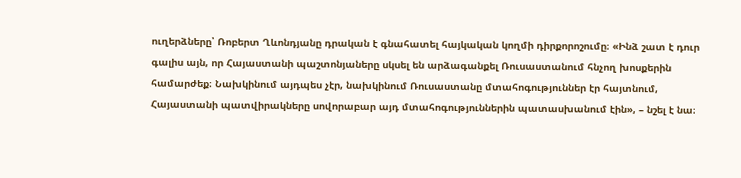ուղերձները՝ Ռոբերտ Ղևոնդյանը դրական է գնահատել հայկական կողմի դիրքորոշումը։ «Ինձ շատ է դուր գալիս այն, որ Հայաստանի պաշտոնյաները սկսել են արձագանքել Ռուսաստանում հնչող խոսքերին համարժեք։ Նախկինում այդպես չէր, նախկինում Ռուսաստանը մտահոգություններ էր հայտնում, Հայաստանի պատվիրակները սովորաբար այդ մտահոգություններին պատասխանում էին», – նշել է նա։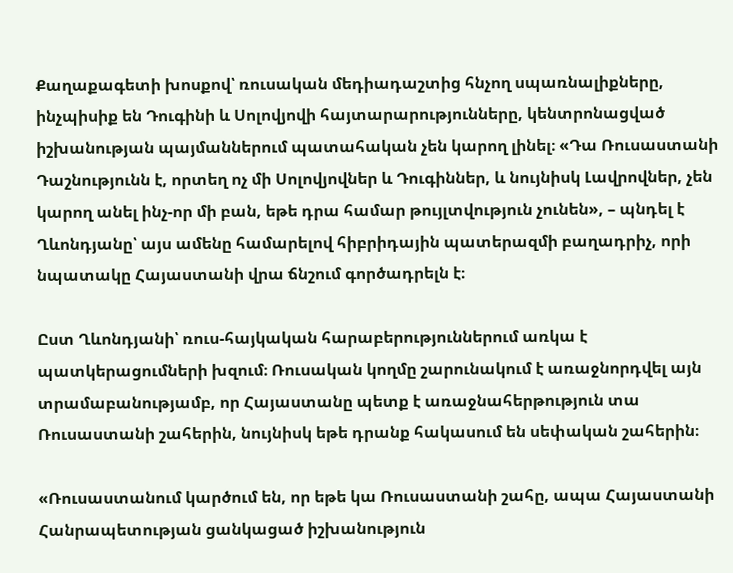Քաղաքագետի խոսքով՝ ռուսական մեդիադաշտից հնչող սպառնալիքները, ինչպիսիք են Դուգինի և Սոլովյովի հայտարարությունները, կենտրոնացված իշխանության պայմաններում պատահական չեն կարող լինել։ «Դա Ռուսաստանի Դաշնությունն է, որտեղ ոչ մի Սոլովյովներ և Դուգիններ, և նույնիսկ Լավրովներ, չեն կարող անել ինչ-որ մի բան, եթե դրա համար թույլտվություն չունեն», – պնդել է Ղևոնդյանը՝ այս ամենը համարելով հիբրիդային պատերազմի բաղադրիչ, որի նպատակը Հայաստանի վրա ճնշում գործադրելն է։

Ըստ Ղևոնդյանի՝ ռուս-հայկական հարաբերություններում առկա է պատկերացումների խզում։ Ռուսական կողմը շարունակում է առաջնորդվել այն տրամաբանությամբ, որ Հայաստանը պետք է առաջնահերթություն տա Ռուսաստանի շահերին, նույնիսկ եթե դրանք հակասում են սեփական շահերին։

«Ռուսաստանում կարծում են, որ եթե կա Ռուսաստանի շահը, ապա Հայաստանի Հանրապետության ցանկացած իշխանություն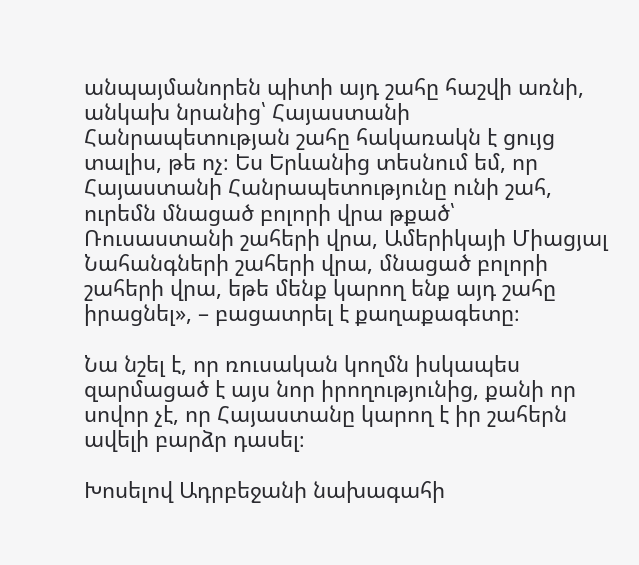անպայմանորեն պիտի այդ շահը հաշվի առնի, անկախ նրանից՝ Հայաստանի Հանրապետության շահը հակառակն է ցույց տալիս, թե ոչ։ Ես Երևանից տեսնում եմ, որ Հայաստանի Հանրապետությունը ունի շահ, ուրեմն մնացած բոլորի վրա թքած՝ Ռուսաստանի շահերի վրա, Ամերիկայի Միացյալ Նահանգների շահերի վրա, մնացած բոլորի շահերի վրա, եթե մենք կարող ենք այդ շահը իրացնել», – բացատրել է քաղաքագետը։

Նա նշել է, որ ռուսական կողմն իսկապես զարմացած է այս նոր իրողությունից, քանի որ սովոր չէ, որ Հայաստանը կարող է իր շահերն ավելի բարձր դասել։

Խոսելով Ադրբեջանի նախագահի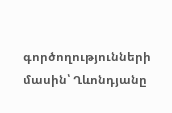գործողությունների մասին՝ Ղևոնդյանը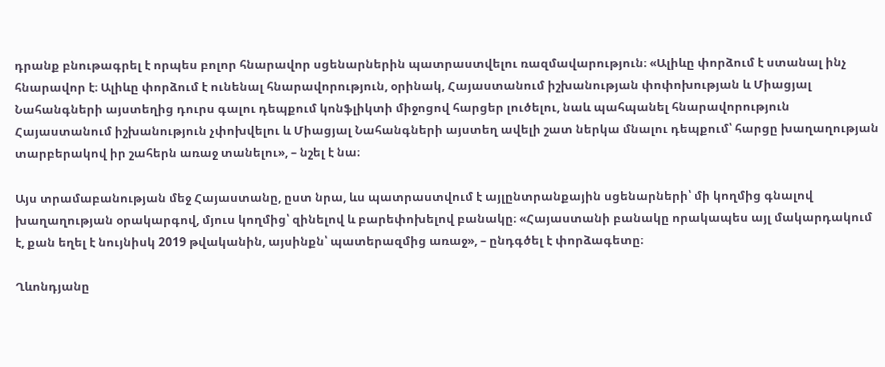դրանք բնութագրել է որպես բոլոր հնարավոր սցենարներին պատրաստվելու ռազմավարություն։ «Ալիևը փորձում է ստանալ ինչ հնարավոր է։ Ալիևը փորձում է ունենալ հնարավորություն, օրինակ, Հայաստանում իշխանության փոփոխության և Միացյալ Նահանգների այստեղից դուրս գալու դեպքում կոնֆլիկտի միջոցով հարցեր լուծելու, նաև պահպանել հնարավորություն Հայաստանում իշխանություն չփոխվելու և Միացյալ Նահանգների այստեղ ավելի շատ ներկա մնալու դեպքում՝ հարցը խաղաղության տարբերակով իր շահերն առաջ տանելու», – նշել է նա։

Այս տրամաբանության մեջ Հայաստանը, ըստ նրա, ևս պատրաստվում է այլընտրանքային սցենարների՝ մի կողմից գնալով խաղաղության օրակարգով, մյուս կողմից՝ զինելով և բարեփոխելով բանակը։ «Հայաստանի բանակը որակապես այլ մակարդակում է, քան եղել է նույնիսկ 2019 թվականին, այսինքն՝ պատերազմից առաջ», – ընդգծել է փորձագետը։

Ղևոնդյանը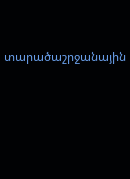տարածաշրջանային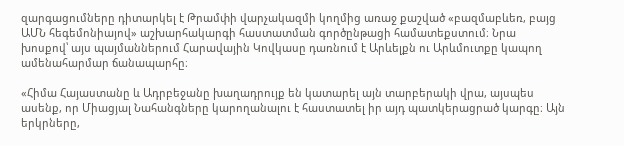զարգացումները դիտարկել է Թրամփի վարչակազմի կողմից առաջ քաշված «բազմաբևեռ, բայց ԱՄՆ հեգեմոնիայով» աշխարհակարգի հաստատման գործընթացի համատեքստում։ Նրա խոսքով՝ այս պայմաններում Հարավային Կովկասը դառնում է Արևելքն ու Արևմուտքը կապող ամենահարմար ճանապարհը։

«Հիմա Հայաստանը և Ադրբեջանը խաղադրույք են կատարել այն տարբերակի վրա, այսպես ասենք, որ Միացյալ Նահանգները կարողանալու է հաստատել իր այդ պատկերացրած կարգը։ Այն երկրները,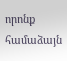որոնք համաձայն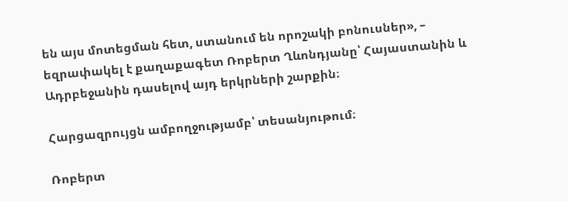են այս մոտեցման հետ, ստանում են որոշակի բոնուսներ», – եզրափակել է քաղաքագետ Ռոբերտ Ղևոնդյանը՝ Հայաստանին և Ադրբեջանին դասելով այդ երկրների շարքին։

Հարցազրույցն ամբողջությամբ՝ տեսանյութում։

Ռոբերտ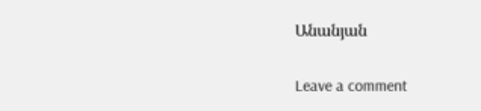Անանյան

Leave a comment